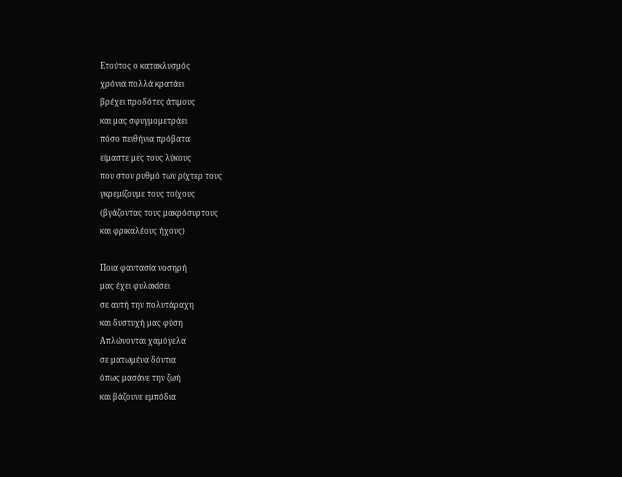Ετούτος ο κατακλυσμός
χρόνια πολλά κρατάει
βρέχει προδότες άτιμους
και μας σφυγμομετράει
πόσο πειθήνια πρόβατα
είμαστε μες τους λύκους
που στον ρυθμό των ρίχτερ τους
γκρεμίζουμε τους τοίχους
(βγάζοντας τους μακρόσυρτους
και φρικαλέους ήχους)

Ποια φαντασία νοσηρή
μας έχει φυλακίσει
σε αυτή την πολυτάραχη
και δυστυχή μας φύση
Απλώνονται χαμόγελα
σε ματωμένα δόντια
όπως μασάνε την ζωή
και βάζουνε εμπόδια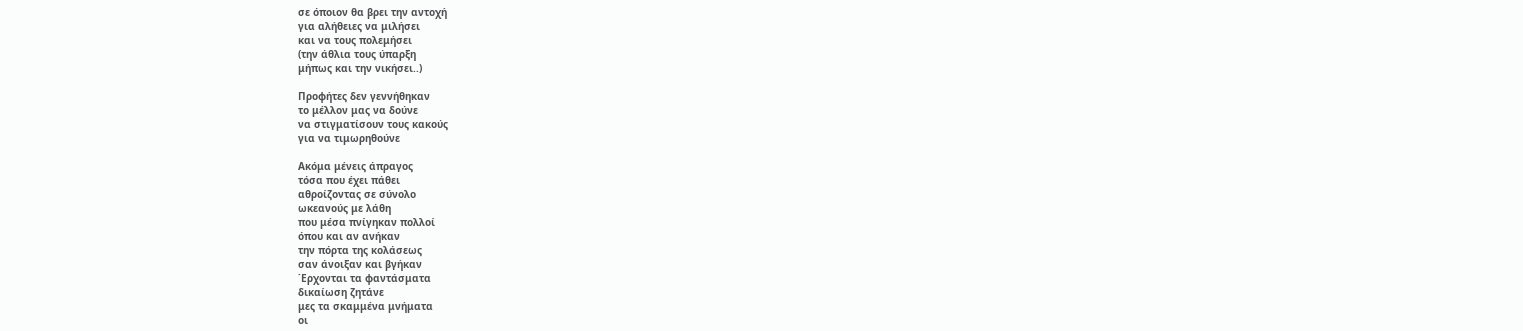σε όποιον θα βρει την αντοχή
για αλήθειες να μιλήσει
και να τους πολεμήσει
(την άθλια τους ύπαρξη
μήπως και την νικήσει..)

Προφήτες δεν γεννήθηκαν
το μέλλον μας να δούνε
να στιγματίσουν τους κακούς
για να τιμωρηθούνε

Ακόμα μένεις άπραγος
τόσα που έχει πάθει
αθροίζοντας σε σύνολο
ωκεανούς με λάθη
που μέσα πνίγηκαν πολλοί
όπου και αν ανήκαν
την πόρτα της κολάσεως
σαν άνοιξαν και βγήκαν
΄Ερχονται τα φαντάσματα
δικαίωση ζητάνε
μες τα σκαμμένα μνήματα
οι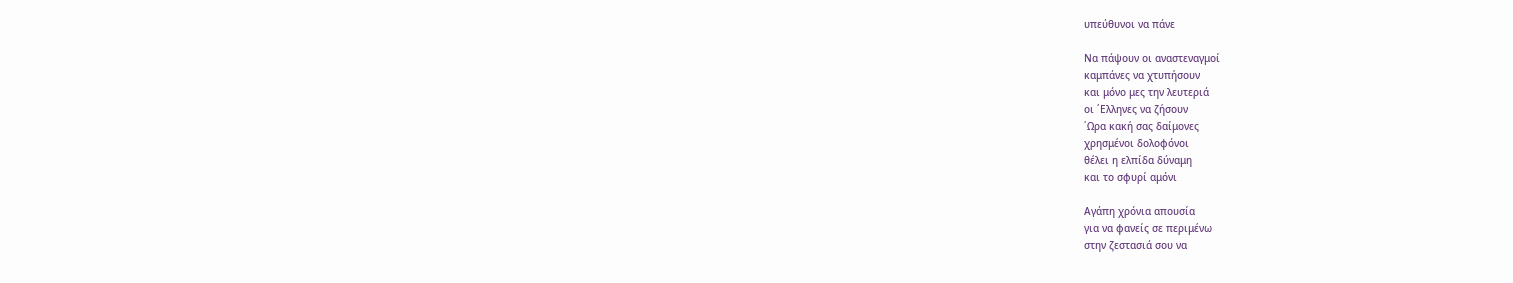υπεύθυνοι να πάνε

Να πάψουν οι αναστεναγμοί
καμπάνες να χτυπήσουν
και μόνο μες την λευτεριά
οι ΄Ελληνες να ζήσουν
΄Ωρα κακή σας δαίμονες
χρησμένοι δολοφόνοι
θέλει η ελπίδα δύναμη
και το σφυρί αμόνι

Αγάπη χρόνια απουσία
για να φανείς σε περιμένω
στην ζεστασιά σου να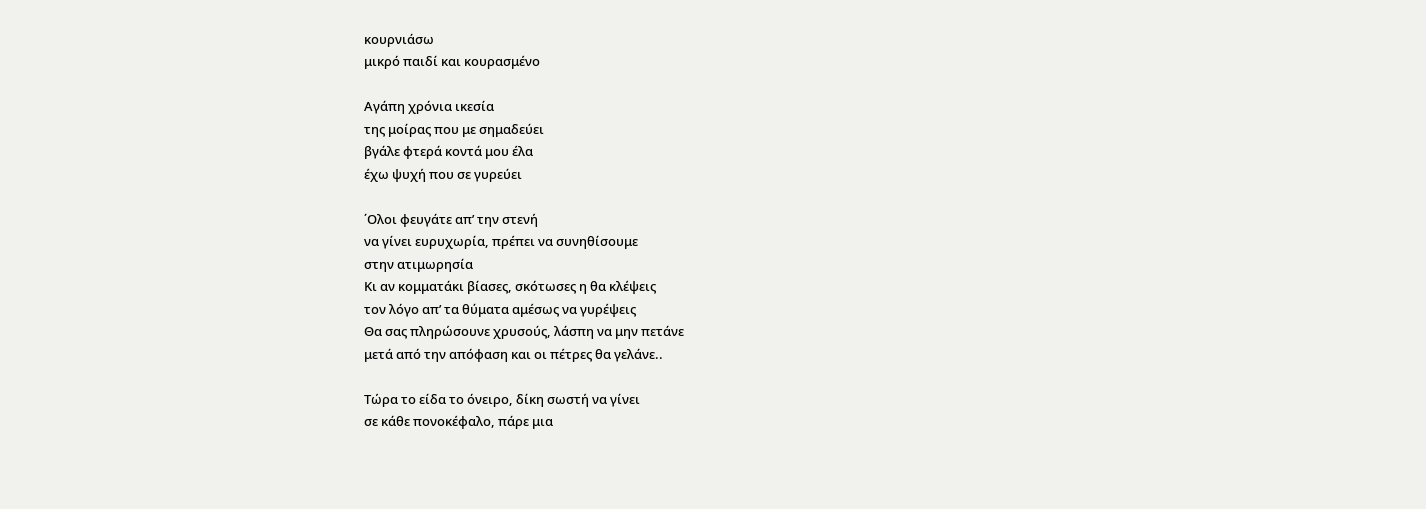κουρνιάσω
μικρό παιδί και κουρασμένο

Αγάπη χρόνια ικεσία
της μοίρας που με σημαδεύει
βγάλε φτερά κοντά μου έλα
έχω ψυχή που σε γυρεύει

΄Ολοι φευγάτε απ’ την στενή
να γίνει ευρυχωρία, πρέπει να συνηθίσουμε
στην ατιμωρησία
Κι αν κομματάκι βίασες, σκότωσες η θα κλέψεις
τον λόγο απ’ τα θύματα αμέσως να γυρέψεις
Θα σας πληρώσουνε χρυσούς, λάσπη να μην πετάνε
μετά από την απόφαση και οι πέτρες θα γελάνε..

Τώρα το είδα το όνειρο, δίκη σωστή να γίνει
σε κάθε πονοκέφαλο, πάρε μια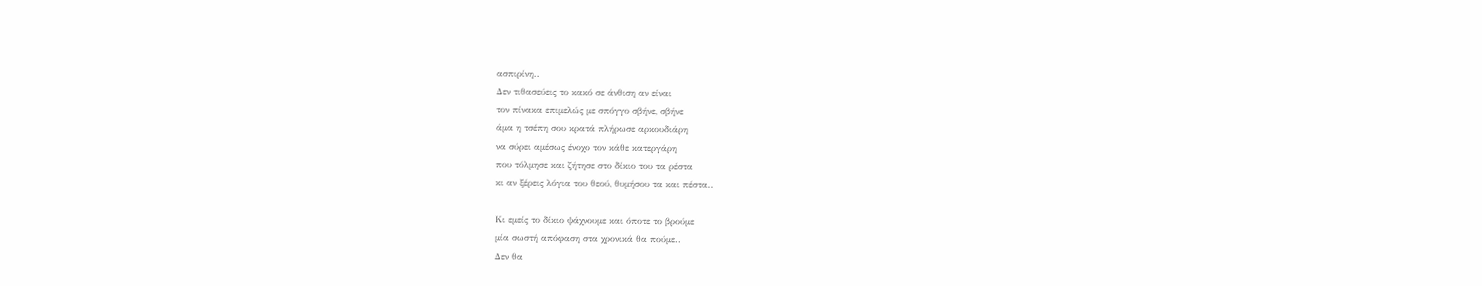ασπιρίνη..
Δεν τιθασεύεις το κακό σε άνθιση αν είναι
τον πίνακα επιμελώς με σπόγγο σβήνε, σβήνε
άμα η τσέπη σου κρατά πλήρωσε αρκουδιάρη
να σύρει αμέσως ένοχο τον κάθε κατεργάρη
που τόλμησε και ζήτησε στο δίκιο του τα ρέστα
κι αν ξέρεις λόγια του θεού, θυμήσου τα και πέστα..

Κι εμείς το δίκιο ψάχνουμε και όποτε το βρούμε
μία σωστή απόφαση στα χρονικά θα πούμε..
Δεν θα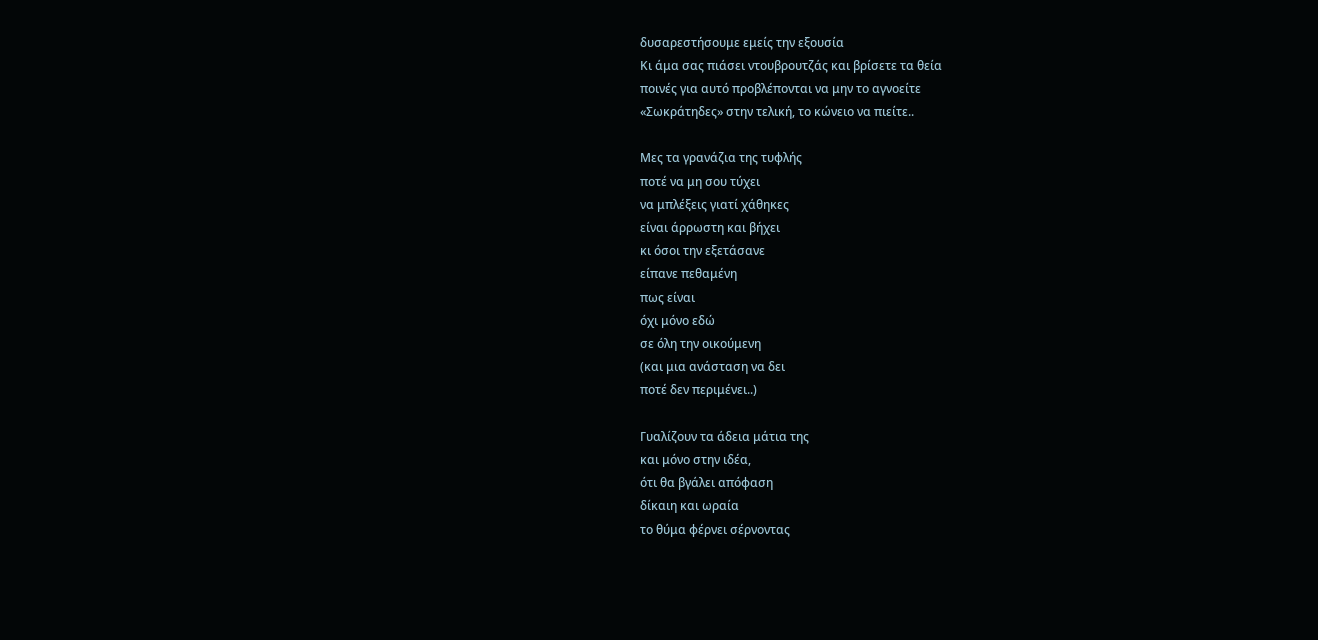δυσαρεστήσουμε εμείς την εξουσία
Κι άμα σας πιάσει ντουβρουτζάς και βρίσετε τα θεία
ποινές για αυτό προβλέπονται να μην το αγνοείτε
«Σωκράτηδες» στην τελική, το κώνειο να πιείτε..

Μες τα γρανάζια της τυφλής
ποτέ να μη σου τύχει
να μπλέξεις γιατί χάθηκες
είναι άρρωστη και βήχει
κι όσοι την εξετάσανε
είπανε πεθαμένη
πως είναι
όχι μόνο εδώ
σε όλη την οικούμενη
(και μια ανάσταση να δει
ποτέ δεν περιμένει..)

Γυαλίζουν τα άδεια μάτια της
και μόνο στην ιδέα,
ότι θα βγάλει απόφαση
δίκαιη και ωραία
το θύμα φέρνει σέρνοντας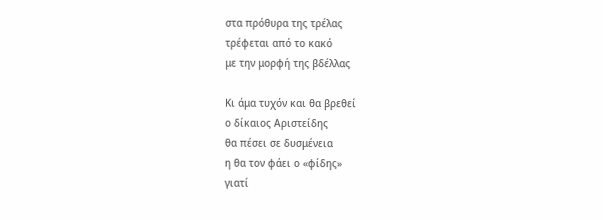στα πρόθυρα της τρέλας
τρέφεται από το κακό
με την μορφή της βδέλλας

Κι άμα τυχόν και θα βρεθεί
ο δίκαιος Αριστείδης
θα πέσει σε δυσμένεια
η θα τον φάει ο «φίδης»
γιατί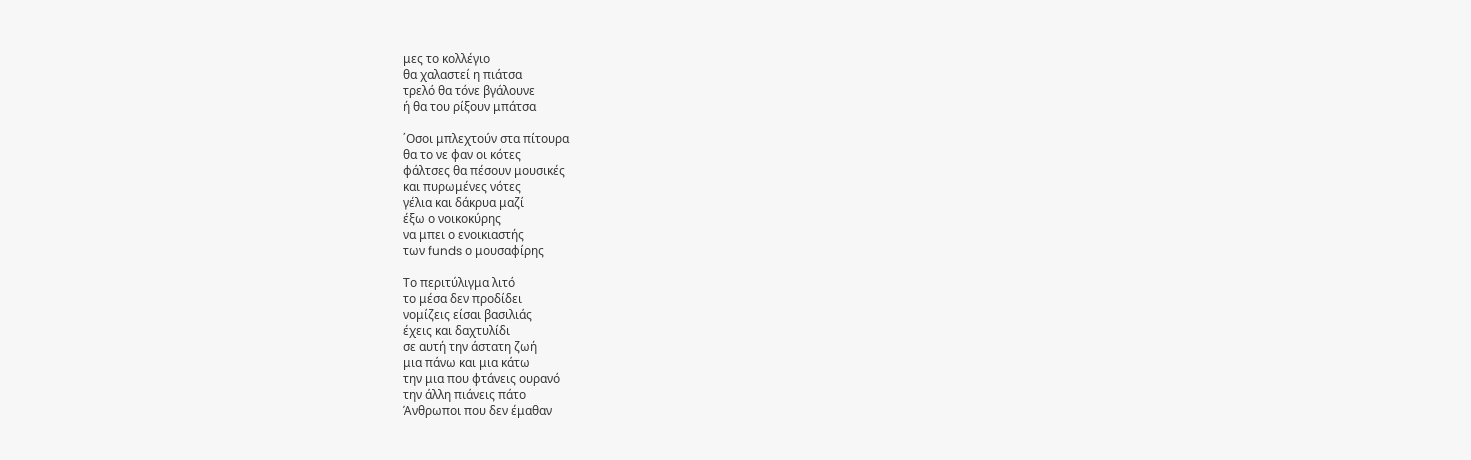μες το κολλέγιο
θα χαλαστεί η πιάτσα
τρελό θα τόνε βγάλουνε
ή θα του ρίξουν μπάτσα

΄Οσοι μπλεχτούν στα πίτουρα
θα το νε φαν οι κότες
φάλτσες θα πέσουν μουσικές
και πυρωμένες νότες
γέλια και δάκρυα μαζί
έξω ο νοικοκύρης
να μπει ο ενοικιαστής
των funds ο μουσαφίρης

Το περιτύλιγμα λιτό
το μέσα δεν προδίδει
νομίζεις είσαι βασιλιάς
έχεις και δαχτυλίδι
σε αυτή την άστατη ζωή
μια πάνω και μια κάτω
την μια που φτάνεις ουρανό
την άλλη πιάνεις πάτο
Άνθρωποι που δεν έμαθαν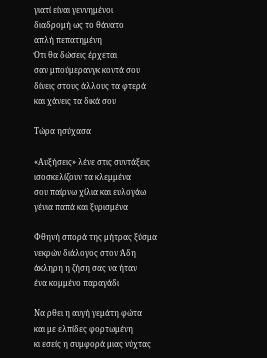γιατί είναι γεννημένοι
διαδρομή ως το θάνατο
απλή πεπατημένη
Ότι θα δώσεις έρχεται
σαν μπούμερανγκ κοντά σου
δίνεις στους άλλους τα φτερά
και χάνεις τα δικά σου

Τώρα ησύχασα

«Αυξήσεις» λένε στις συντάξεις
ισοσκελίζουν τα κλεμμένα
σου παίρνω χίλια και ευλογάω
γένια παπά και ξυρισμένα

Φθηνή σπορά της μήτρας ξύσμα
νεκρών διάλογος στον Άδη
άκληρη η ζήση σας να ήταν
ένα κομμένο παραγάδι

Να ρθει η αυγή γεμάτη φώτα
και με ελπίδες φορτωμένη
κι εσείς η συμφορά μιας νύχτας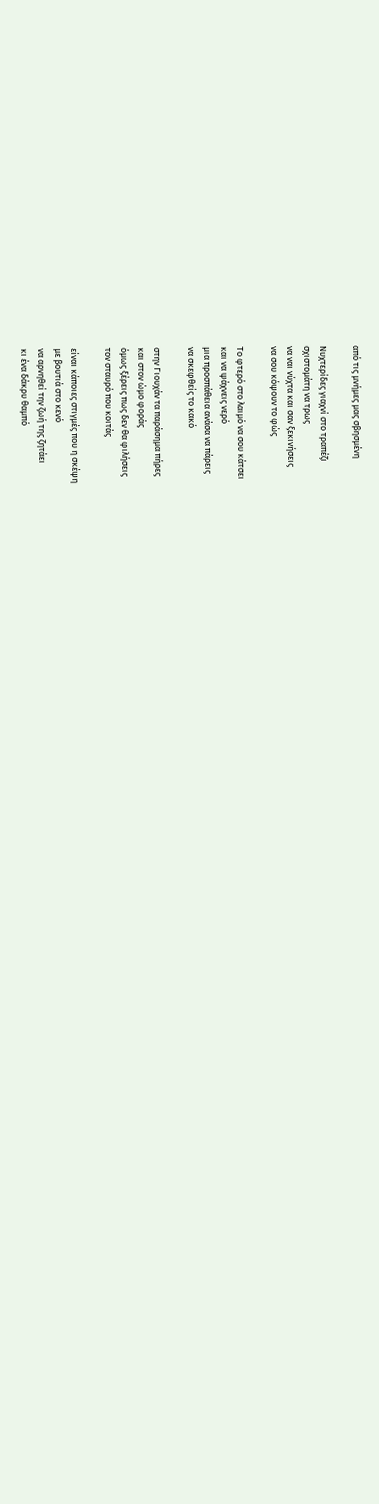από τις μνήμες μας σβησμένη

Νυχτερίδες γιαχνί στο τραπέζι
σχιστομάτη να τρως
να ναι νύχτα και σαν ξεκινήσεις
να σου κόψουν το φώς

Το φτερό στο λαιμό να σου κάτσει
και να ψάχνεις νερό
μια προσπάθεια ανάσα να πάρεις
να σκεφθείς το κακό

στην Γιουχάν τα παράσημα πήρες
και στον ώμο φοράς
όμως ξέρεις πως δεν θα φιλήσεις
τον σταυρό που κοιτάς

είναι κάποιες στιγμές που η σκέψη
με βουτιά στο κενό
να αρνηθεί την ζωή της ζητάει
κι ένα δάκρυ θαμπό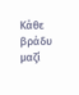Κάθε βράδυ μαζί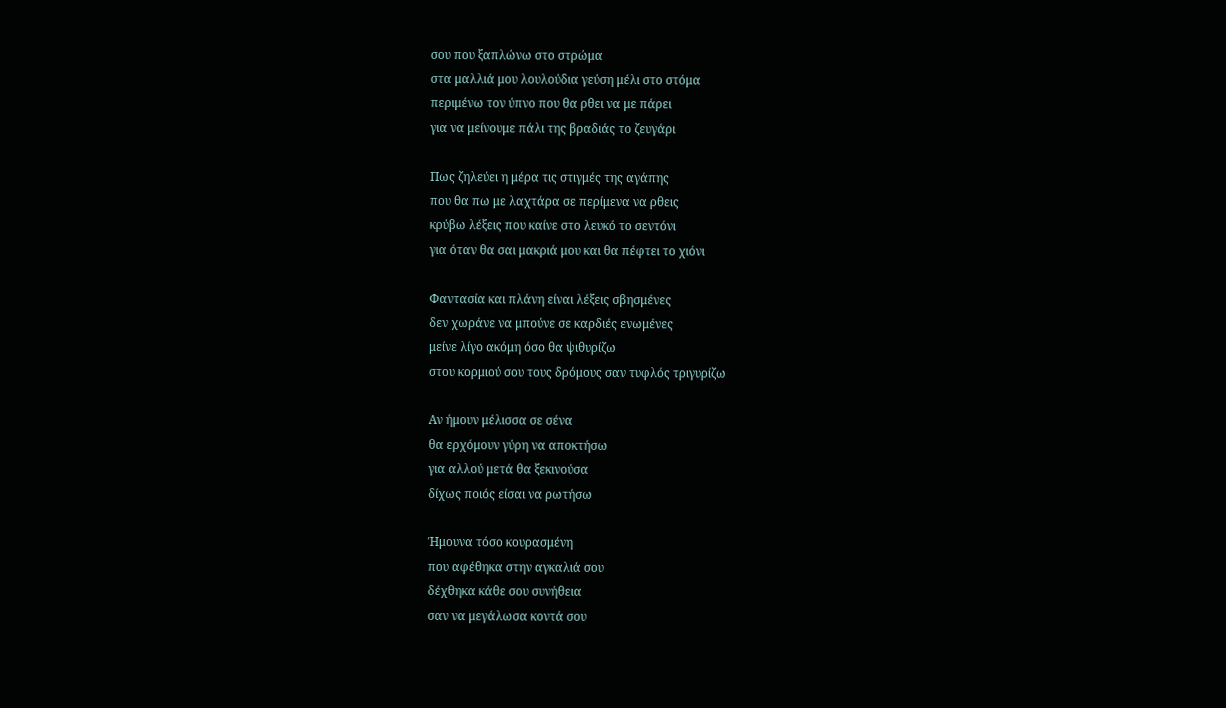σου που ξαπλώνω στο στρώμα
στα μαλλιά μου λουλούδια γεύση μέλι στο στόμα
περιμένω τον ύπνο που θα ρθει να με πάρει
για να μείνουμε πάλι της βραδιάς το ζευγάρι

Πως ζηλεύει η μέρα τις στιγμές της αγάπης
που θα πω με λαχτάρα σε περίμενα να ρθεις
κρύβω λέξεις που καίνε στο λευκό το σεντόνι
για όταν θα σαι μακριά μου και θα πέφτει το χιόνι

Φαντασία και πλάνη είναι λέξεις σβησμένες
δεν χωράνε να μπούνε σε καρδιές ενωμένες
μείνε λίγο ακόμη όσο θα ψιθυρίζω
στου κορμιού σου τους δρόμους σαν τυφλός τριγυρίζω

Αν ήμουν μέλισσα σε σένα
θα ερχόμουν γύρη να αποκτήσω
για αλλού μετά θα ξεκινούσα
δίχως ποιός είσαι να ρωτήσω

Ήμουνα τόσο κουρασμένη
που αφέθηκα στην αγκαλιά σου
δέχθηκα κάθε σου συνήθεια
σαν να μεγάλωσα κοντά σου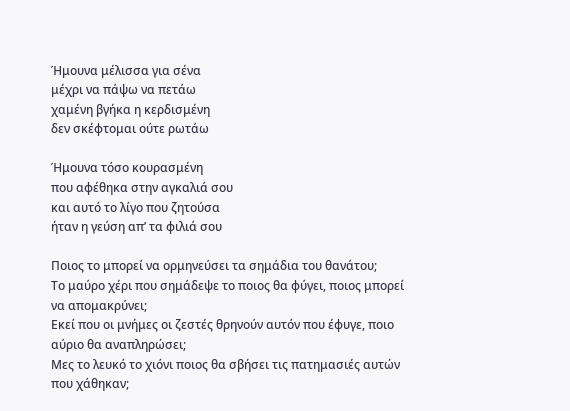Ήμουνα μέλισσα για σένα
μέχρι να πάψω να πετάω
χαμένη βγήκα η κερδισμένη
δεν σκέφτομαι ούτε ρωτάω

Ήμουνα τόσο κουρασμένη
που αφέθηκα στην αγκαλιά σου
και αυτό το λίγο που ζητούσα
ήταν η γεύση απ’ τα φιλιά σου

Ποιος το μπορεί να ορμηνεύσει τα σημάδια του θανάτου;
Το μαύρο χέρι που σημάδεψε το ποιος θα φύγει, ποιος μπορεί
να απομακρύνει;
Εκεί που οι μνήμες οι ζεστές θρηνούν αυτόν που έφυγε, ποιο
αύριο θα αναπληρώσει;
Μες το λευκό το χιόνι ποιος θα σβήσει τις πατημασιές αυτών
που χάθηκαν;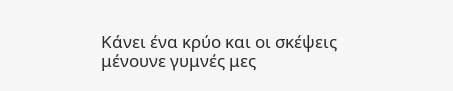Κάνει ένα κρύο και οι σκέψεις μένουνε γυμνές μες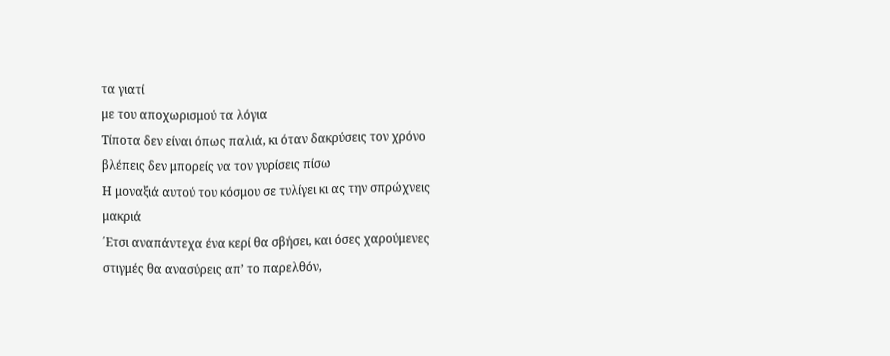τα γιατί
με του αποχωρισμού τα λόγια
Τίποτα δεν είναι όπως παλιά, κι όταν δακρύσεις τον χρόνο
βλέπεις δεν μπορείς να τον γυρίσεις πίσω
Η μοναξιά αυτού του κόσμου σε τυλίγει κι ας την σπρώχνεις
μακριά
΄Ετσι αναπάντεχα ένα κερί θα σβήσει, και όσες χαρούμενες
στιγμές θα ανασύρεις απ’ το παρελθόν,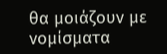θα μοιάζουν με
νομίσματα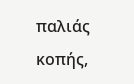παλιάς κοπής,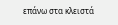επάνω στα κλειστά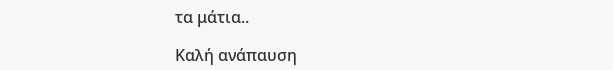τα μάτια..

Καλή ανάπαυση